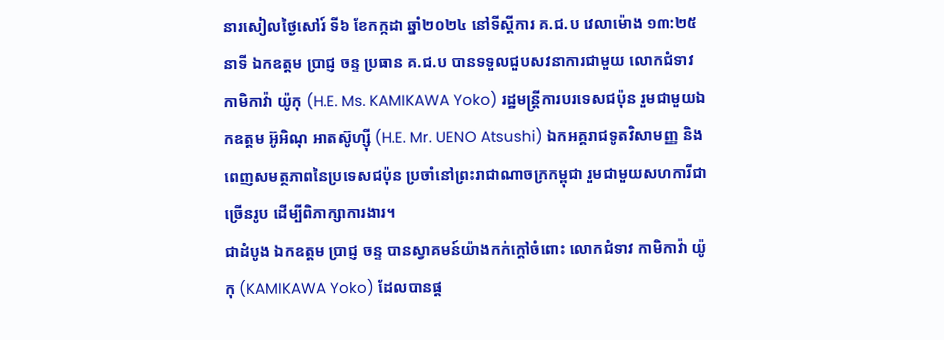នារសៀលថ្ងៃសៅរ៍ ទី៦ ខែកក្កដា ឆ្នាំ២០២៤ នៅទីស្តីការ គ.ជ.ប វេលាម៉ោង ១៣:២៥ នាទី ឯកឧត្ដម ប្រាជ្ញ ចន្ទ ប្រធាន គ.ជ.ប បានទទួលជួបសវនាការជាមួយ លោកជំទាវ កាមិកាវ៉ា យ៉ូកុ (H.E. Ms. KAMIKAWA Yoko) រដ្ឋមន្ត្រីការបរទេសជប៉ុន រួមជាមួយឯកឧត្ដម អ៊ូអិណុ អាតស៊ូហ្ស៊ី (H.E. Mr. UENO Atsushi) ឯកអគ្គរាជទូតវិសាមញ្ញ និងពេញសមត្ថភាពនៃប្រទេសជប៉ុន ប្រចាំនៅព្រះរាជាណាចក្រកម្ពុជា រួមជាមួយសហការីជាច្រើនរូប ដើម្បីពិភាក្សាការងារ។
ជាដំបូង ឯកឧត្ដម ប្រាជ្ញ ចន្ទ បានស្វាគមន៍យ៉ាងកក់ក្តៅចំពោះ លោកជំទាវ កាមិកាវ៉ា យ៉ូកុ (KAMIKAWA Yoko) ដែលបានផ្ត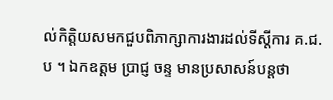ល់កិត្តិយសមកជួបពិភាក្សាការងារដល់ទីស្តីការ គ.ជ.ប ។ ឯកឧត្ដម ប្រាជ្ញ ចន្ទ មានប្រសាសន៍បន្តថា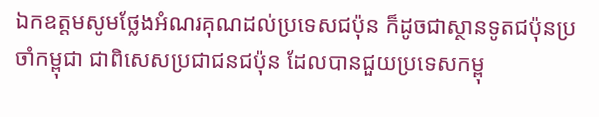ឯកឧត្តមសូមថ្លែងអំណរគុណដល់ប្រទេសជប៉ុន ក៏ដូចជាស្ថានទូតជប៉ុនប្រចាំកម្ពុជា ជាពិសេសប្រជាជនជប៉ុន ដែលបានជួយប្រទេសកម្ពុ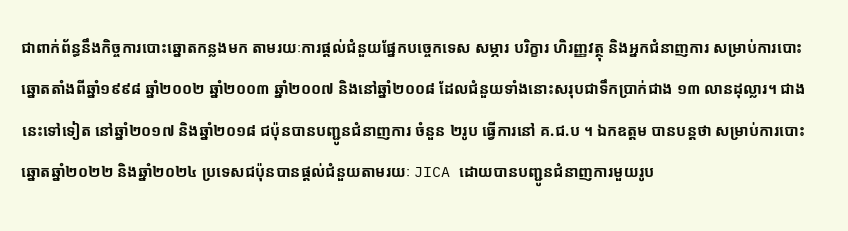ជាពាក់ព័ន្ធនឹងកិច្ចការបោះឆ្នោតកន្លងមក តាមរយៈការផ្តល់ជំនួយផ្នែកបច្ចេកទេស សម្ភារ បរិក្ខារ ហិរញ្ញវត្ថុ និងអ្នកជំនាញការ សម្រាប់ការបោះឆ្នោតតាំងពីឆ្នាំ១៩៩៨ ឆ្នាំ២០០២ ឆ្នាំ២០០៣ ឆ្នាំ២០០៧ និងនៅឆ្នាំ២០០៨ ដែលជំនួយទាំងនោះសរុបជាទឹកប្រាក់ជាង ១៣ លានដុល្លារ។ ជាងនេះទៅទៀត នៅឆ្នាំ២០១៧ និងឆ្នាំ២០១៨ ជប៉ុនបានបញ្ជូនជំនាញការ ចំនួន ២រូប ធ្វើការនៅ គ.ជ.ប ។ ឯកឧត្ដម បានបន្តថា សម្រាប់ការបោះឆ្នោតឆ្នាំ២០២២ និងឆ្នាំ២០២៤ ប្រទេសជប៉ុនបានផ្តល់ជំនួយតាមរយៈ JICA ដោយបានបញ្ជូនជំនាញការមួយរូប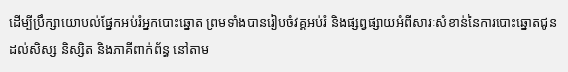ដើម្បីប្រឹក្សាយោបល់ផ្នែកអប់រំអ្នកបោះឆ្នោត ព្រមទាំងបានរៀបចំវគ្គអប់រំ និងផ្សព្វផ្សាយអំពីសារៈសំខាន់នៃការបោះឆ្នោតជូនដល់សិស្ស និស្សិត និងភាគីពាក់ព័ន្ធ នៅតាម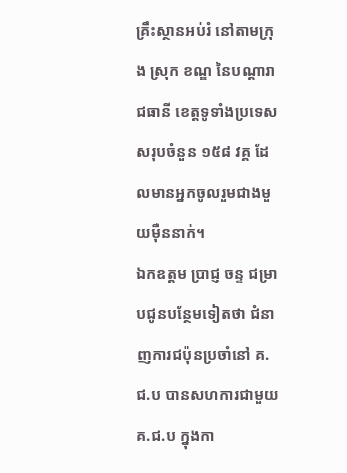គ្រឹះស្ថានអប់រំ នៅតាមក្រុង ស្រុក ខណ្ឌ នៃបណ្តារាជធានី ខេត្តទូទាំងប្រទេស សរុបចំនួន ១៥៨ វគ្គ ដែលមានអ្នកចូលរួមជាងមួយម៉ឺននាក់។
ឯកឧត្ដម ប្រាជ្ញ ចន្ទ ជម្រាបជូនបន្ថែមទៀតថា ជំនាញការជប៉ុនប្រចាំនៅ គ.ជ.ប បានសហការជាមួយ គ.ជ.ប ក្នុងកា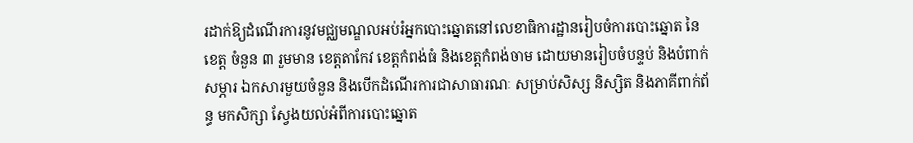រដាក់ឱ្យដំណើរការនូវមជ្ឈមណ្ឌលអប់រំអ្នកបោះឆ្នោតនៅលេខាធិការដ្ឋានរៀបចំការបោះឆ្នោត នៃខេត្ត ចំនួន ៣ រួមមាន ខេត្តតាកែវ ខេត្តកំពង់ធំ និងខេត្តកំពង់ចាម ដោយមានរៀបចំបន្ទប់ និងបំពាក់សម្ភារ ឯកសារមួយចំនួន និងបើកដំណើរការជាសាធារណៈ សម្រាប់សិស្ស និស្សិត និងភាគីពាក់ព័ន្ធ មកសិក្សា ស្វែងយល់អំពីការបោះឆ្នោត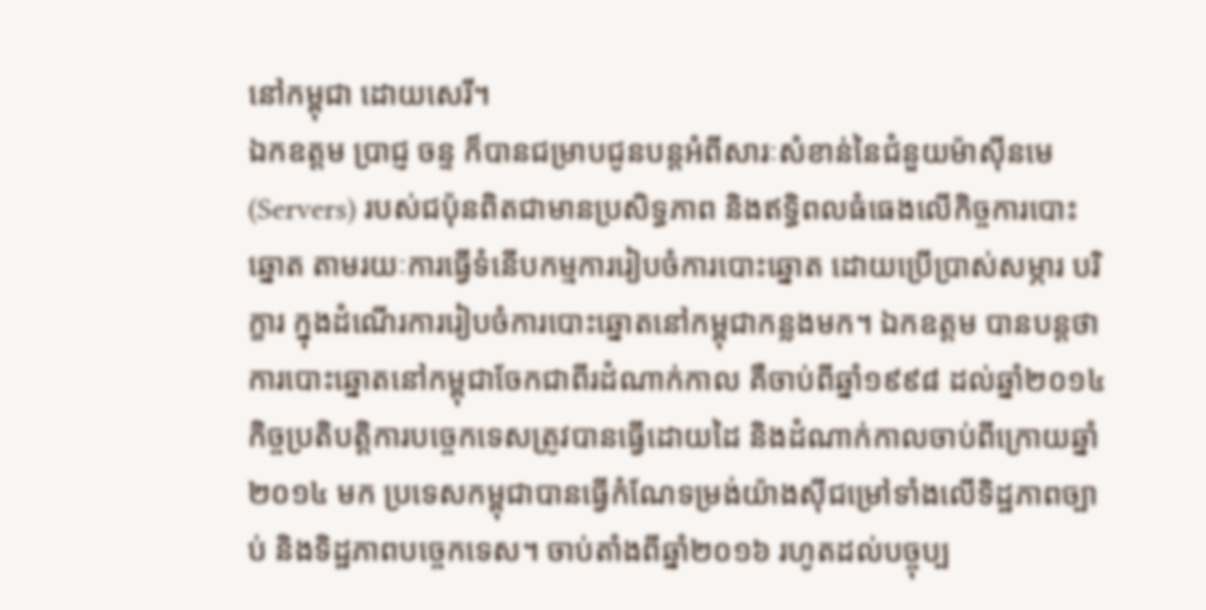នៅកម្ពុជា ដោយសេរី។
ឯកឧត្ដម ប្រាជ្ញ ចន្ទ ក៏បានជម្រាបជូនបន្តអំពីសារៈសំខាន់នៃជំនួយម៉ាស៊ីនមេ (Servers) របស់ជប៉ុនពិតជាមានប្រសិទ្ធភាព និងឥទ្ធិពលធំធេងលើកិច្ចការបោះឆ្នោត តាមរយៈការធ្វើទំនើបកម្មការរៀបចំការបោះឆ្នោត ដោយប្រើប្រាស់សម្ភារ បរិក្ខារ ក្នុងដំណើរការរៀបចំការបោះឆ្នោតនៅកម្ពុជាកន្លងមក។ ឯកឧត្ដម បានបន្តថា ការបោះឆ្នោតនៅកម្ពុជាចែកជាពីរដំណាក់កាល គឺចាប់ពីឆ្នាំ១៩៩៨ ដល់ឆ្នាំ២០១៤ កិច្ចប្រតិបត្តិការបច្ចេកទេសត្រូវបានធ្វើដោយដៃ និងដំណាក់កាលចាប់ពីក្រោយឆ្នាំ២០១៤ មក ប្រទេសកម្ពុជាបានធ្វើកំណែទម្រង់យ៉ាងស៊ីជម្រៅទាំងលើទិដ្ឋភាពច្បាប់ និងទិដ្ឋភាពបច្ចេកទេស។ ចាប់តាំងពីឆ្នាំ២០១៦ រហូតដល់បច្ចុប្ប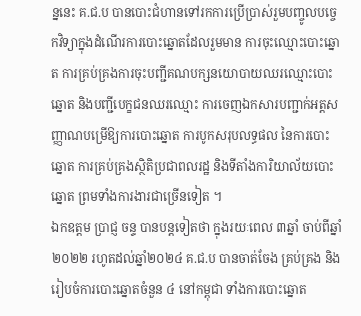ន្ននេះ គ.ជ.ប បានបោះជំហានទៅរកការប្រើប្រាស់រួមបញ្ចូលបច្ចេកវិទ្យាក្នុងដំណើរការបោះឆ្នោតដែលរួមមាន ការចុះឈ្មោះបោះឆ្នោត ការគ្រប់គ្រងការចុះបញ្ជីគណបក្សនយោបាយឈរឈ្មោះបោះឆ្នោត និងបញ្ជីបេក្ខជនឈរឈ្មោះ ការចេញឯកសារបញ្ជាក់អត្តសញ្ញាណបម្រើឱ្យការបោះឆ្នោត ការបូកសរុបលទ្ធផល នៃការបោះឆ្នោត ការគ្រប់គ្រងស្ថិតិប្រជាពលរដ្ឋ និងទីតាំងការិយាល័យបោះឆ្នោត ព្រមទាំងការងារជាច្រើនទៀត ។
ឯកឧត្ដម ប្រាជ្ញ ចន្ទ បានបន្តទៀតថា ក្នុងរយៈពេល ៣ឆ្នាំ ចាប់ពីឆ្នាំ២០២២ រហូតដល់ឆ្នាំ២០២៤ គ.ជ.ប បានចាត់ចែង គ្រប់គ្រង និងរៀបចំការបោះឆ្នោតចំនួន ៤ នៅកម្ពុជា ទាំងការបោះឆ្នោត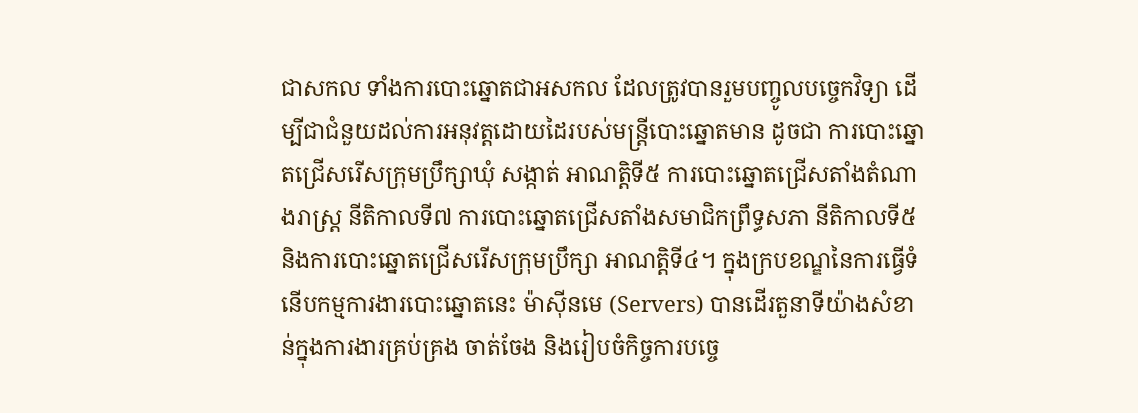ជាសកល ទាំងការបោះឆ្នោតជាអសកល ដែលត្រូវបានរួមបញ្ចូលបច្ចេកវិទ្យា ដើម្បីជាជំនួយដល់ការអនុវត្តដោយដៃរបស់មន្ត្រីបោះឆ្នោតមាន ដូចជា ការបោះឆ្នោតជ្រើសរើសក្រុមប្រឹក្សាឃុំ សង្កាត់ អាណត្តិទី៥ ការបោះឆ្នោតជ្រើសតាំងតំណាងរាស្ត្រ នីតិកាលទី៧ ការបោះឆ្នោតជ្រើសតាំងសមាជិកព្រឹទ្ធសភា នីតិកាលទី៥ និងការបោះឆ្នោតជ្រើសរើសក្រុមប្រឹក្សា អាណត្តិទី៤។ ក្នុងក្របខណ្ឌនៃការធ្វើទំនើបកម្មការងារបោះឆ្នោតនេះ ម៉ាស៊ីនមេ (Servers) បានដើរតួនាទីយ៉ាងសំខាន់ក្នុងការងារគ្រប់គ្រង ចាត់ចែង និងរៀបចំកិច្ចការបច្ចេ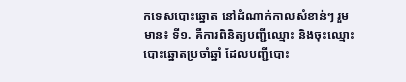កទេសបោះឆ្នោត នៅដំណាក់កាលសំខាន់ៗ រួមមាន៖ ទី១. គឺការពិនិត្យបញ្ជីឈ្មោះ និងចុះឈ្មោះបោះឆ្នោតប្រចាំឆ្នាំ ដែលបញ្ជីបោះ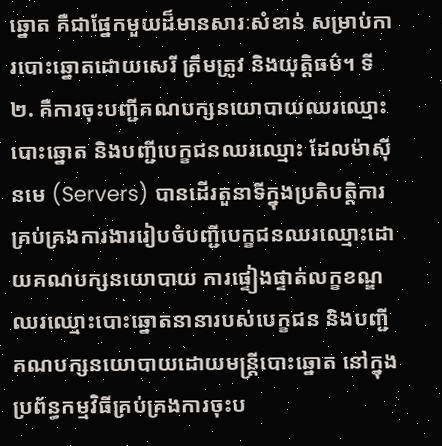ឆ្នោត គឺជាផ្នែកមួយដ៏មានសារៈសំខាន់ សម្រាប់ការបោះឆ្នោតដោយសេរី ត្រឹមត្រូវ និងយុត្តិធម៌។ ទី២. គឺការចុះបញ្ជីគណបក្សនយោបាយឈរឈ្មោះបោះឆ្នោត និងបញ្ជីបេក្ខជនឈរឈ្មោះ ដែលម៉ាស៊ីនមេ (Servers) បានដើរតួនាទីក្នុងប្រតិបត្តិការ គ្រប់គ្រងការងាររៀបចំបញ្ជីបេក្ខជនឈរឈ្មោះដោយគណបក្សនយោបាយ ការផ្ទៀងផ្ទាត់លក្ខខណ្ឌឈរឈ្មោះបោះឆ្នោតនានារបស់បេក្ខជន និងបញ្ជីគណបក្សនយោបាយដោយមន្ត្រីបោះឆ្នោត នៅក្នុងប្រព័ន្ធកម្មវិធីគ្រប់គ្រងការចុះប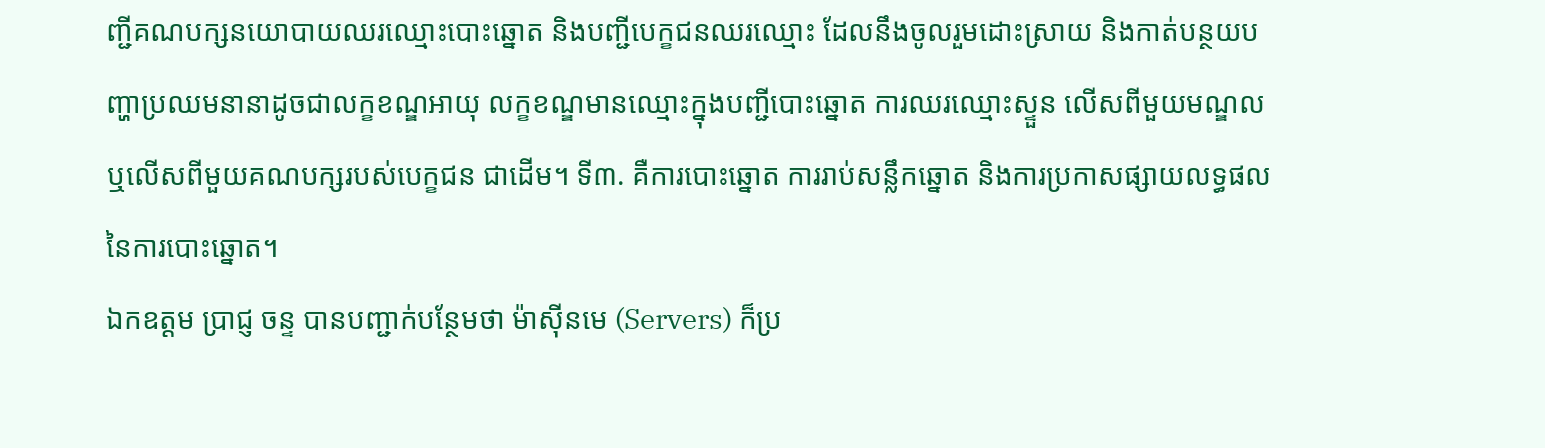ញ្ជីគណបក្សនយោបាយឈរឈ្មោះបោះឆ្នោត និងបញ្ជីបេក្ខជនឈរឈ្មោះ ដែលនឹងចូលរួមដោះស្រាយ និងកាត់បន្ថយបញ្ហាប្រឈមនានាដូចជាលក្ខខណ្ឌអាយុ លក្ខខណ្ឌមានឈ្មោះក្នុងបញ្ជីបោះឆ្នោត ការឈរឈ្មោះស្ទួន លើសពីមួយមណ្ឌល ឬលើសពីមួយគណបក្សរបស់បេក្ខជន ជាដើម។ ទី៣. គឺការបោះឆ្នោត ការរាប់សន្លឹកឆ្នោត និងការប្រកាសផ្សាយលទ្ធផលនៃការបោះឆ្នោត។
ឯកឧត្ដម ប្រាជ្ញ ចន្ទ បានបញ្ជាក់បន្ថែមថា ម៉ាស៊ីនមេ (Servers) ក៏ប្រ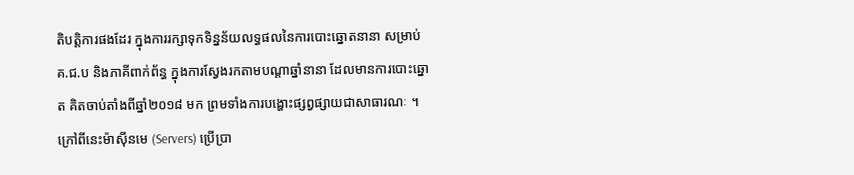តិបត្តិការផងដែរ ក្នុងការរក្សាទុកទិន្នន័យលទ្ធផលនៃការបោះឆ្នោតនានា សម្រាប់ គ.ជ.ប និងភាគីពាក់ព័ន្ធ ក្នុងការស្វែងរកតាមបណ្តាឆ្នាំនានា ដែលមានការបោះឆ្នោត គិតចាប់តាំងពីឆ្នាំ២០១៨ មក ព្រមទាំងការបង្ហោះផ្សព្វផ្សាយជាសាធារណៈ ។ ក្រៅពីនេះម៉ាស៊ីនមេ (Servers) ប្រើប្រា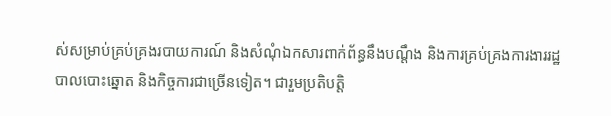ស់សម្រាប់គ្រប់គ្រងរបាយការណ៍ និងសំណុំឯកសារពាក់ព័ន្ធនឹងបណ្ដឹង និងការគ្រប់គ្រងការងាររដ្ឋបាលបោះឆ្នោត និងកិច្ចការជាច្រើនទៀត។ ជារួមប្រតិបត្តិ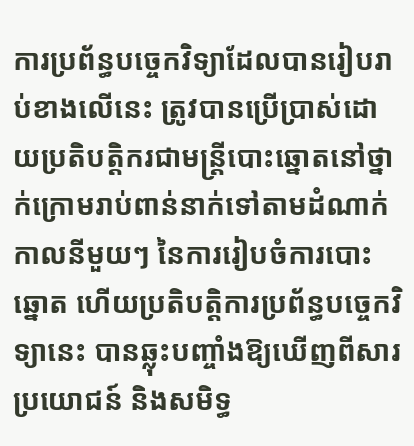ការប្រព័ន្ធបច្ចេកវិទ្យាដែលបានរៀបរាប់ខាងលើនេះ ត្រូវបានប្រើប្រាស់ដោយប្រតិបត្តិករជាមន្ត្រីបោះឆ្នោតនៅថ្នាក់ក្រោមរាប់ពាន់នាក់ទៅតាមដំណាក់កាលនីមួយៗ នៃការរៀបចំការបោះឆ្នោត ហើយប្រតិបត្តិការប្រព័ន្ធបច្ចេកវិទ្យានេះ បានឆ្លុះបញ្ចាំងឱ្យឃើញពីសារប្រយោជន៍ និងសមិទ្ធ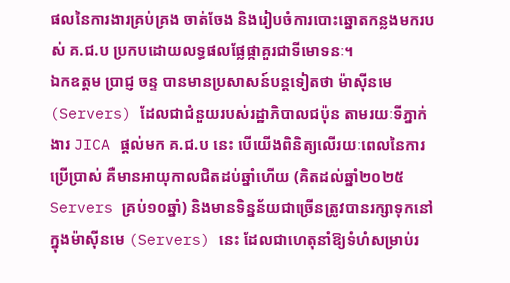ផលនៃការងារគ្រប់គ្រង ចាត់ចែង និងរៀបចំការបោះឆ្នោតកន្លងមករបស់ គ.ជ.ប ប្រកបដោយលទ្ធផលផ្លែផ្កាគួរជាទីមោទនៈ។
ឯកឧត្ដម ប្រាជ្ញ ចន្ទ បានមានប្រសាសន៍បន្តទៀតថា ម៉ាស៊ីនមេ (Servers) ដែលជាជំនួយរបស់រដ្ឋាភិបាលជប៉ុន តាមរយៈទីភ្នាក់ងារ JICA ផ្តល់មក គ.ជ.ប នេះ បើយើងពិនិត្យលើរយៈពេលនៃការប្រើប្រាស់ គឺមានអាយុកាលជិតដប់ឆ្នាំហើយ (គិតដល់ឆ្នាំ២០២៥ Servers គ្រប់១០ឆ្នាំ) និងមានទិន្នន័យជាច្រើនត្រូវបានរក្សាទុកនៅក្នុងម៉ាស៊ីនមេ (Servers) នេះ ដែលជាហេតុនាំឱ្យទំហំសម្រាប់រ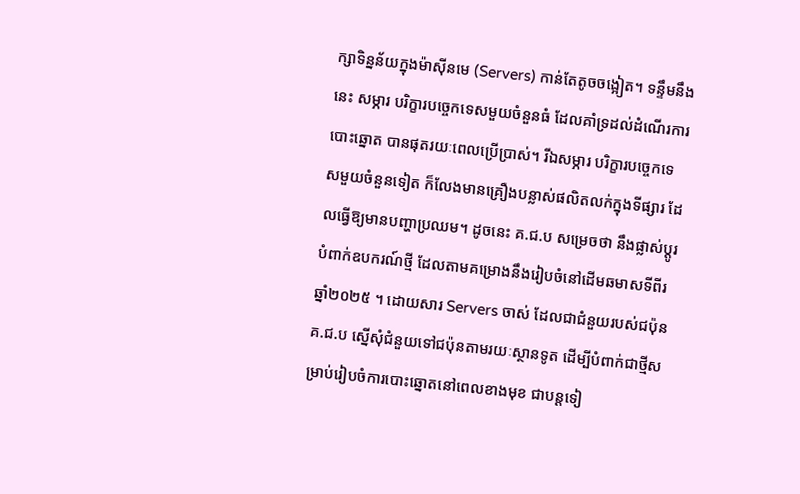ក្សាទិន្នន័យក្នុងម៉ាស៊ីនមេ (Servers) កាន់តែតូចចង្អៀត។ ទន្ទឹមនឹងនេះ សម្ភារ បរិក្ខារបច្ចេកទេសមួយចំនួនធំ ដែលគាំទ្រដល់ដំណើរការបោះឆ្នោត បានផុតរយៈពេលប្រើប្រាស់។ រីឯសម្ភារ បរិក្ខារបច្ចេកទេសមួយចំនួនទៀត ក៏លែងមានគ្រឿងបន្លាស់ផលិតលក់ក្នុងទីផ្សារ ដែលធ្វើឱ្យមានបញ្ហាប្រឈម។ ដូចនេះ គ.ជ.ប សម្រេចថា នឹងផ្លាស់ប្តូរ បំពាក់ឧបករណ៍ថ្មី ដែលតាមគម្រោងនឹងរៀបចំនៅដើមឆមាសទីពីរ ឆ្នាំ២០២៥ ។ ដោយសារ Servers ចាស់ ដែលជាជំនួយរបស់ជប៉ុន គ.ជ.ប សើ្នសុំជំនួយទៅជប៉ុនតាមរយៈស្ថានទូត ដើម្បីបំពាក់ជាថ្មីសម្រាប់រៀបចំការបោះឆ្នោតនៅពេលខាងមុខ ជាបន្តទៀ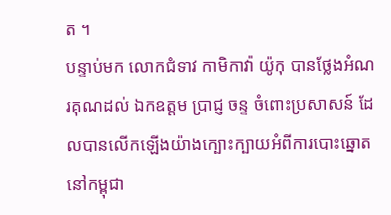ត ។
បន្ទាប់មក លោកជំទាវ កាមិកាវ៉ា យ៉ូកុ បានថ្លែងអំណរគុណដល់ ឯកឧត្ដម ប្រាជ្ញ ចន្ទ ចំពោះប្រសាសន៍ ដែលបានលើកឡើងយ៉ាងក្បោះក្បាយអំពីការបោះឆ្នោតនៅកម្ពុជា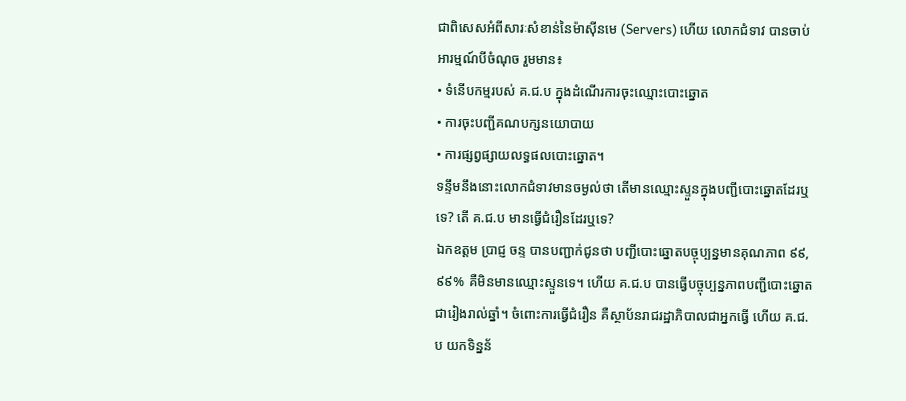ជាពិសេសអំពីសារៈសំខាន់នៃម៉ាស៊ីនមេ (Servers) ហើយ លោកជំទាវ បានចាប់អារម្មណ៍បីចំណុច រួមមាន៖
• ទំនើបកម្មរបស់ គ.ជ.ប ក្នុងដំណើរការចុះឈ្មោះបោះឆ្នោត
• ការចុះបញ្ជីគណបក្សនយោបាយ
• ការផ្សព្វផ្សាយលទ្ធផលបោះឆ្នោត។
ទន្ទឹមនឹងនោះលោកជំទាវមានចម្ងល់ថា តើមានឈ្មោះស្ទួនក្នុងបញ្ជីបោះឆ្នោតដែរឬទេ? តើ គ.ជ.ប មានធ្វើជំរឿនដែរឬទេ?
ឯកឧត្ដម ប្រាជ្ញ ចន្ទ បានបញ្ជាក់ជូនថា បញ្ជីបោះឆ្នោតបច្ចុប្បន្នមានគុណភាព ៩៩,៩៩% គឺមិនមានឈ្មោះស្ទួនទេ។ ហើយ គ.ជ.ប បានធ្វើបច្ចុប្បន្នភាពបញ្ជីបោះឆ្នោតជារៀងរាល់ឆ្នាំ។ ចំពោះការធ្វើជំរឿន គឺស្ថាប័នរាជរដ្ឋាភិបាលជាអ្នកធ្វើ ហើយ គ.ជ.ប យកទិន្នន័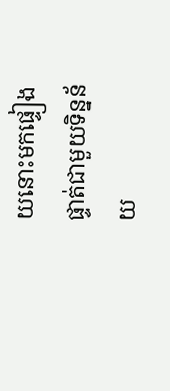យនោះមកផ្ទៀងផ្ទាត់ជាមួយទិន្នន័យ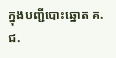ក្នុងបញ្ជីបោះឆ្នោត គ.ជ.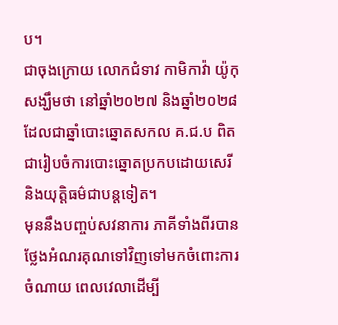ប។
ជាចុងក្រោយ លោកជំទាវ កាមិកាវ៉ា យ៉ូកុ សង្ឃឹមថា នៅឆ្នាំ២០២៧ និងឆ្នាំ២០២៨ ដែលជាឆ្នាំបោះឆ្នោតសកល គ.ជ.ប ពិតជារៀបចំការបោះឆ្នោតប្រកបដោយសេរី និងយុត្តិធម៌ជាបន្តទៀត។
មុននឹងបញ្ចប់សវនាការ ភាគីទាំងពីរបានថ្លែងអំណរគុណទៅវិញទៅមកចំពោះការចំណាយ ពេលវេលាដើម្បី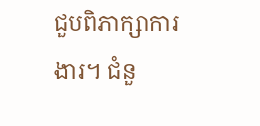ជួបពិភាក្សាការងារ។ ជំនួ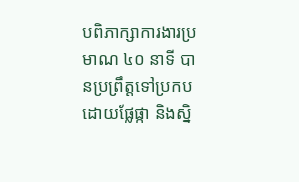បពិភាក្សាការងារប្រមាណ ៤០ នាទី បានប្រព្រឹត្តទៅប្រកបដោយផ្លែផ្កា និងស្និ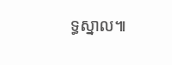ទ្ធស្នាល៕